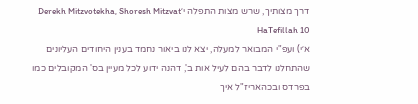דרך מצותיך, שרש מצות התפלה י׳Derekh Mitzvotekha, Shoresh Mitzvat HaTefillah 10
א׳י) ועפ"י המבואר למעלה, יצא לנו ביאור נחמד בענין היחודים העליונים שהתחלנו לדבר בהם לעיל אות ב', דהנה ידוע לכל מעיין בס' המקובלים כמו בפרדס ובכהאריז"ל איך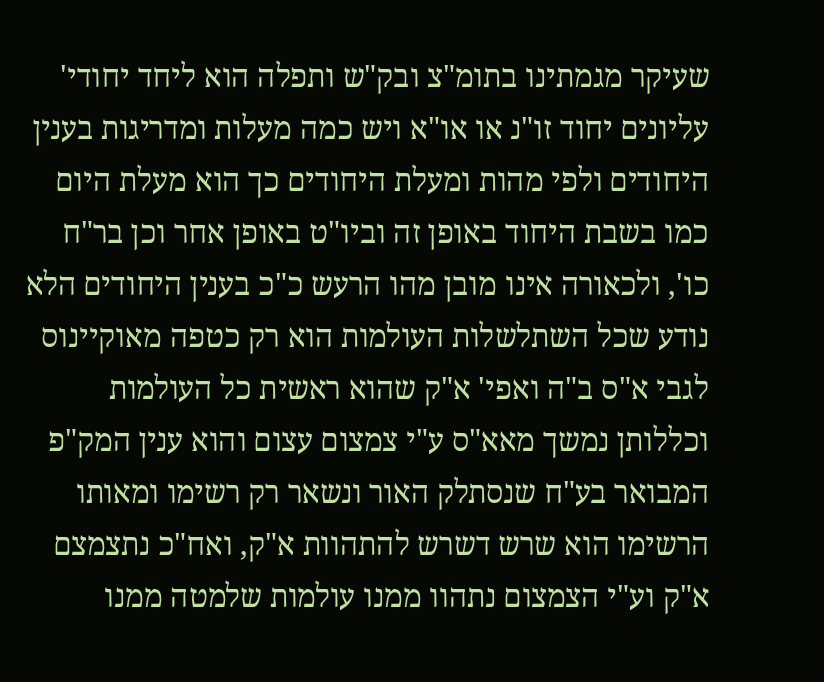שעיקר מגמתינו בתומ"צ ובק"ש ותפלה הוא ליחד יחודי' עליונים יחוד זו"נ או או"א ויש כמה מעלות ומדריגות בענין היחודים ולפי מהות ומעלת היחודים כך הוא מעלת היום כמו בשבת היחוד באופן זה וביו"ט באופן אחר וכן בר"ח כו', ולכאורה אינו מובן מהו הרעש כ"כ בענין היחודים הלא נודע שכל השתלשלות העולמות הוא רק כטפה מאוקיינוס לגבי א"ס ב"ה ואפי' א"ק שהוא ראשית כל העולמות וכללותן נמשך מאא"ס ע"י צמצום עצום והוא ענין המק"פ המבואר בע"ח שנסתלק האור ונשאר רק רשימו ומאותו הרשימו הוא שרש דשרש להתהוות א"ק, ואח"כ נתצמצם א"ק וע"י הצמצום נתהוו ממנו עולמות שלמטה ממנו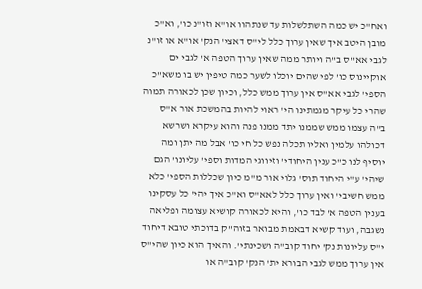ואח"כ יש כמה השתלשלות עד שנתהוו או"א וזו"נ כו', וא"כ מובן היטב איך שאין ערוך כלל לי"ס דאצי' הנק' או"א או זו"נ לגבי אא"ס ב"ה ויותר ממה שאין ערוך הטפה א' לגבי ים אוקיינוס כו' לפי שהים יוכלו לשער כמה טיפין יש בו משא"כ הספי' לגבי אא"ס אין ערוך ממש כלל, וכיון שכן לכאורה תמוה שהרי כל עיקר מגמתינו הי' ראוי להיות בהמשכת אור א"ס ב"ה עצמו ממש שממנו יתד ממנו פנה והוא עיקרא ושרשא דכולהו עלמין ואליו תכלה נפש כל חי כו' אבל מה יתן ומה יוסיף לנו כ"כ ענין היחודי' וזיווגי המדות וספי' עליונו' הגם שיהי' ע"י היחוד תוס' גלוי אור מ"מ כיון שכללות הספי' כלא ממש חשיבי' ואין ערוך כלל לאא"ס וא"כ איך יהי' כל עסקינו בענין הטפה א' לבד כו', והיא לכאורה קושיא עצומה ופליאה נשגבה, ועוד קשיא דבאמת מבואר בזוה"ק בדוכתי טובא דיחוד י"ס עליונות נק' יחוד קוב"ה ושכינתי'. והאיך הוא כיון שהי"ס אין ערוך ממש לגבי הבורא ית' הנק' קוב"ה או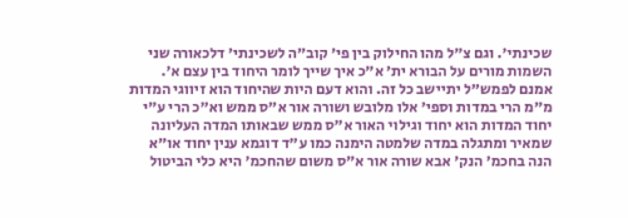שכינתי'. וגם צ"ל מהו החילוק בין פי' קוב"ה לשכינתי' דלכאורה שני השמות מורים על הבורא ית' א"כ איך שייך לומר היחוד בין עצם א'. אמנם לפמש"ל יתיישב כל זה. והוא דעם היות שהיחוד הוא זיווגי המדות מ"מ הרי במדות וספי' אלו מלובש ושורה אור א"ס ממש וא"כ הרי ע"י יחוד המדות הוא יחוד וגילוי האור א"ס ממש שבאותו המדה העליונה שמאיר ומתגלה במדה שלמטה הימנה כמו ע"ד דוגמא ענין יחוד או"א הנה בחכמ' הנק' אבא שורה אור א"ס משום שהחכמ' היא כלי הביטול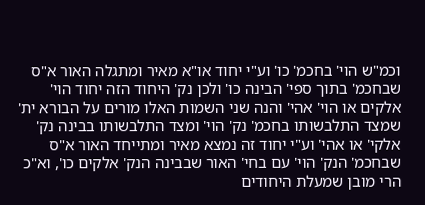וכמ"ש הוי' בחכמ' כו' וע"י יחוד או"א מאיר ומתגלה האור א"ס שבחכמ' בתוך ספי' הבינה כו' ולכן נק' היחוד הזה יחוד הוי' אלקים או הוי' אהי' והנה שני השמות האלו מורים על הבורא ית' שמצד התלבשותו בחכמ' נק' הוי' ומצד התלבשותו בבינה נק' אלקי' או אהי' וע"י יחוד זה נמצא מאיר ומתייחד האור א"ס שבחכמ' הנק' הוי' עם בחי' האור שבבינה הנק' אלקים כו', וא"כ הרי מובן שמעלת היחודים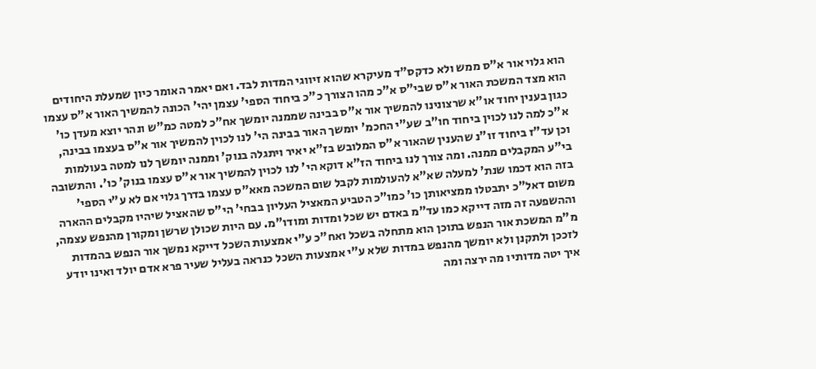הוא גלוי אור א"ס ממש ולא כדקס"ד מעיקרא שהוא זיווגי המדות לבד. ואם יאמר האומר כיון שמעלת היחודים הוא מצד המשכת האור א"ס שבי"ס א"כ מהו הצורך כ"כ ביחוד הספי' עצמן יהי' הכונה להמשיך האור א"ס עצמו כגון בענין יחוד או"א שרצונינו להמשיך אור א"ס בבינה שממנה יומשך אח"כ למטה כמ"ש ונהר יוצא מעדן כו' א"כ למה לנו לכוין ביחוד חו"ב שע"י החכמ' יומשך האור בבינה הי' לנו לכוין להמשיך אור א"ס בעצמו בבינה, וכן עד"ז ביחוד זו"נ שהענין שהאור א"ס המלובש בז"א יאיר ויתגלה בנוק' וממנה יומשך לנו למטה בעולמות בי"ע המקבלים ממנה. ומה צורך לנו ביחוד הז"א דוקא הי' לנו לכוין להמשיך אור א"ס עצמו בנוק' כו'. והתשובה בזה הוא דכמו שנת' למעלה שא"א להעולמות לקבל שום המשכה מאא"ס עצמו בדרך גלוי אם לא ע"י הספי' משום דאל"כ יתבטלו ממציאותן כו' כמו"כ הטביע המאציל העליון בבחי' הי"ס שהאציל שיהיו מקבלים ההארה וההשפעה זה מזה דייקא כמו עד"מ באדם יש שכל ומדות ומודו"מ. עם היות שכולן שרשן ומקורן מהנפש עצמה, מ"מ המשכת אור הנפש בתוכן הוא מתחלה בשכל ואח"כ ע"י אמצעות השכל דייקא נמשך אור הנפש בהמדות לזככן ולתקנן ולא יומשך מהנפש במדות שלא ע"י אמצעות השכל כנראה בעליל שעיר פרא אדם יולד ואינו יודע איך יטה מדותיו מה ירצה ומה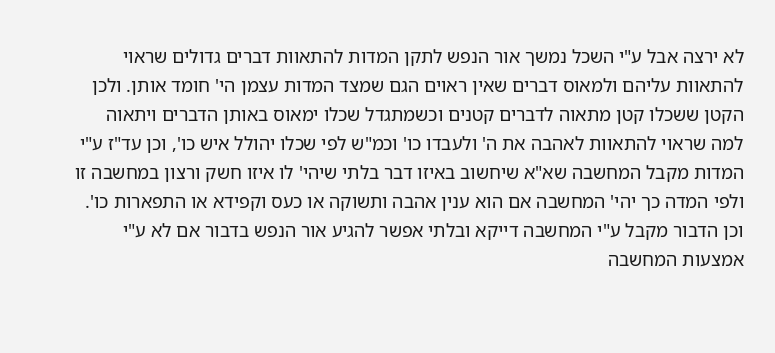לא ירצה אבל ע"י השכל נמשך אור הנפש לתקן המדות להתאוות דברים גדולים שראוי להתאוות עליהם ולמאוס דברים שאין ראוים הגם שמצד המדות עצמן הי' חומד אותן. ולכן הקטן ששכלו קטן מתאוה לדברים קטנים וכשמתגדל שכלו ימאוס באותן הדברים ויתאוה למה שראוי להתאוות לאהבה את ה' ולעבדו כו' וכמ"ש לפי שכלו יהולל איש כו', וכן עד"ז ע"י המדות מקבל המחשבה שא"א שיחשוב באיזו דבר בלתי שיהי' לו איזו חשק ורצון במחשבה זו ולפי המדה כך יהי' המחשבה אם הוא ענין אהבה ותשוקה או כעס וקפידא או התפארות כו'. וכן הדבור מקבל ע"י המחשבה דייקא ובלתי אפשר להגיע אור הנפש בדבור אם לא ע"י אמצעות המחשבה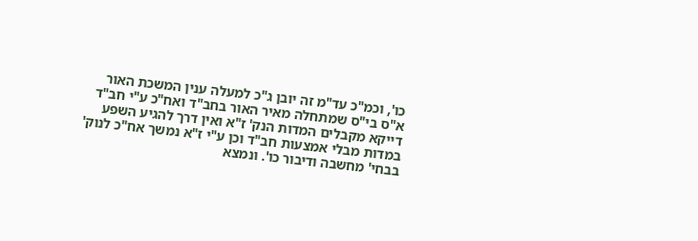כו', וכמ"כ עד"מ זה יובן ג"כ למעלה ענין המשכת האור א"ס בי"ס שמתחלה מאיר האור בחב"ד ואח"כ ע"י חב"ד דייקא מקבלים המדות הנק' ז"א ואין דרך להגיע השפע במדות מבלי אמצעות חב"ד וכן ע"י ז"א נמשך אח"כ לנוק' בבחי' מחשבה ודיבור כו'. ונמצא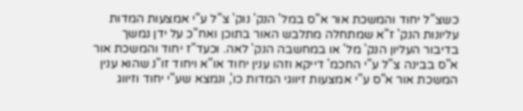כשצ"ל יחוד והמשכת אור א"ס במל' הנק' נוק' צ"ל ע"י אמצעות המדות עליונות הנק' ז"א שמתחלה מתלבש האור בתוכן ואח"כ על ידן נמשך בדיבור העליון הנק' מל' או במחשבה הנק' לאה. וכעד"ז יחוד והמשכת אור א"ס בבינה צ"ל ע"י החכמ' דייקא וזהו ענין יחוד או"א ויחוד זו"נ שהוא ענין המשכת אור א"ס ע"י אמצעות זיווגי המדות כו', ונמצא שע"י יחוד וזיווג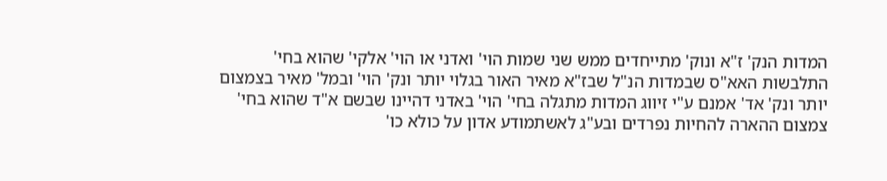המדות הנק' ז"א ונוק' מתייחדים ממש שני שמות הוי' ואדני או הוי' אלקי' שהוא בחי' התלבשות האא"ס שבמדות הנ"ל שבז"א מאיר האור בגלוי יותר ונק' הוי' ובמל' מאיר בצמצום יותר ונק' אד' אמנם ע"י זיווג המדות מתגלה בחי' הוי' באדני דהיינו שבשם א"ד שהוא בחי' צמצום ההארה להחיות נפרדים ובע"ג לאשתמודע אדון על כולא כו'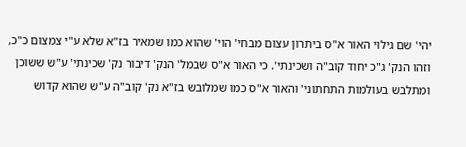יהי' שם גילוי האור א"ס ביתרון עצום מבחי' הוי' שהוא כמו שמאיר בז"א שלא ע"י צמצום כ"כ, וזהו הנק' ג"כ יחוד קוב"ה ושכינתי'. כי האור א"ס שבמל' הנק' דיבור נק' שכינתי' ע"ש ששוכן ומתלבש בעולמות התחתוני' והאור א"ס כמו שמלובש בז"א נק' קוב"ה ע"ש שהוא קדוש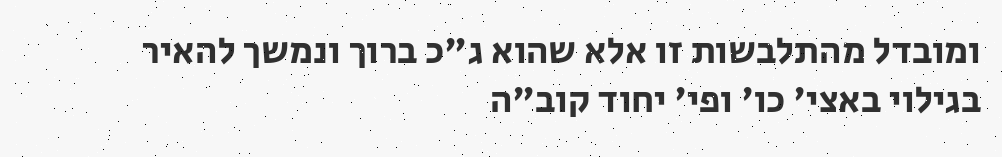ומובדל מהתלבשות זו אלא שהוא ג"כ ברוך ונמשך להאיר בגילוי באצי' כו' ופי' יחוד קוב"ה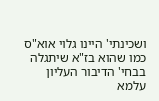ושכינתי' היינו גלוי אוא"ס כמו שהוא בז"א שיתגלה בבחי' הדיבור העליון עלמא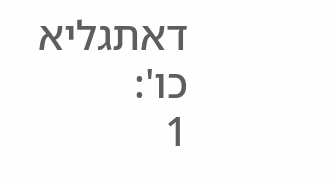דאתגליא כו':
1